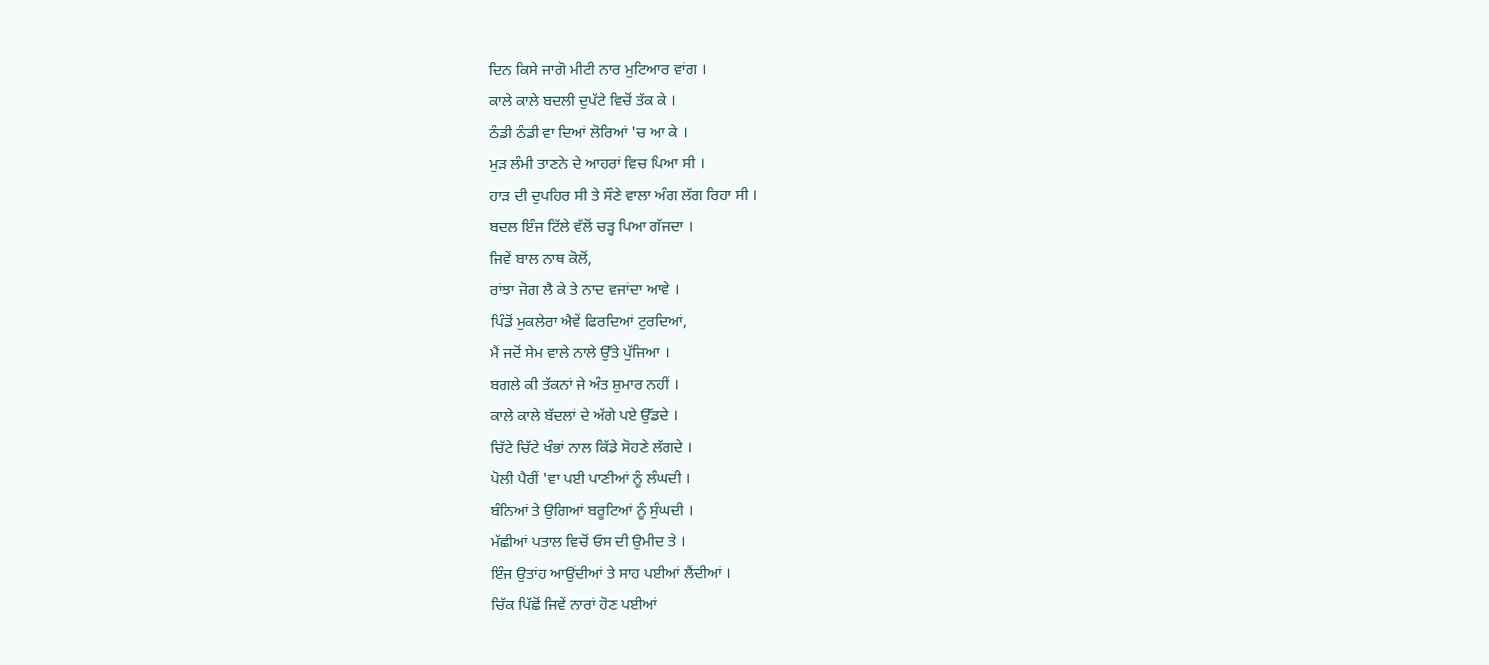ਦਿਨ ਕਿਸੇ ਜਾਗੋ ਮੀਟੀ ਨਾਰ ਮੁਟਿਆਰ ਵਾਂਗ ।
ਕਾਲੇ ਕਾਲੇ ਬਦਲੀ ਦੁਪੱਟੇ ਵਿਚੋਂ ਤੱਕ ਕੇ ।
ਠੰਡੀ ਠੰਡੀ ਵਾ ਦਿਆਂ ਲੋਰਿਆਂ 'ਚ ਆ ਕੇ ।
ਮੁੜ ਲੰਮੀ ਤਾਣਨੇ ਦੇ ਆਹਰਾਂ ਵਿਚ ਪਿਆ ਸੀ ।
ਹਾੜ ਦੀ ਦੁਪਹਿਰ ਸੀ ਤੇ ਸੌਣੇ ਵਾਲਾ ਅੰਗ ਲੱਗ ਰਿਹਾ ਸੀ ।
ਬਦਲ ਇੰਜ ਟਿੱਲੇ ਵੱਲੋਂ ਚੜ੍ਹ ਪਿਆ ਗੱਜਦਾ ।
ਜਿਵੇਂ ਬਾਲ ਨਾਥ ਕੋਲੋਂ,
ਰਾਂਝਾ ਜੋਗ ਲੈ ਕੇ ਤੇ ਨਾਦ ਵਜਾਂਦਾ ਆਵੇ ।
ਪਿੰਡੋਂ ਮੁਕਲੇਰਾ ਐਵੇਂ ਫਿਰਦਿਆਂ ਟੁਰਦਿਆਂ,
ਮੈਂ ਜਦੋਂ ਸੇਮ ਵਾਲੇ ਨਾਲੇ ਉੱਤੇ ਪੁੱਜਿਆ ।
ਬਗਲੇ ਕੀ ਤੱਕਨਾਂ ਜੇ ਅੰਤ ਸ਼ੁਮਾਰ ਨਹੀਂ ।
ਕਾਲੇ ਕਾਲੇ ਬੱਦਲਾਂ ਦੇ ਅੱਗੇ ਪਏ ਉੱਡਦੇ ।
ਚਿੱਟੇ ਚਿੱਟੇ ਖੰਭਾਂ ਨਾਲ ਕਿੱਡੇ ਸੋਹਣੇ ਲੱਗਦੇ ।
ਪੋਲੀ ਪੈਰੀਂ 'ਵਾ ਪਈ ਪਾਣੀਆਂ ਨੂੰ ਲੰਘਦੀ ।
ਬੰਨਿਆਂ ਤੇ ਉਗਿਆਂ ਬਰੂਟਿਆਂ ਨੂੰ ਸੁੰਘਦੀ ।
ਮੱਛੀਆਂ ਪਤਾਲ ਵਿਚੋਂ ਓਸ ਦੀ ਉਮੀਦ ਤੇ ।
ਇੰਜ ਉਤਾਂਹ ਆਉਂਦੀਆਂ ਤੇ ਸਾਹ ਪਈਆਂ ਲੈਂਦੀਆਂ ।
ਚਿੱਕ ਪਿੱਛੋਂ ਜਿਵੇਂ ਨਾਰਾਂ ਹੋਣ ਪਈਆਂ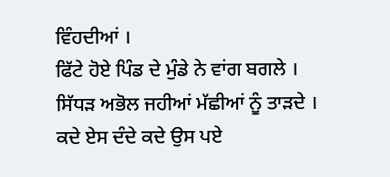ਵਿੰਹਦੀਆਂ ।
ਫਿੱਟੇ ਹੋਏ ਪਿੰਡ ਦੇ ਮੁੰਡੇ ਨੇ ਵਾਂਗ ਬਗਲੇ ।
ਸਿੱਧੜ ਅਭੋਲ ਜਹੀਆਂ ਮੱਛੀਆਂ ਨੂੰ ਤਾੜਦੇ ।
ਕਦੇ ਏਸ ਦੰਦੇ ਕਦੇ ਉਸ ਪਏ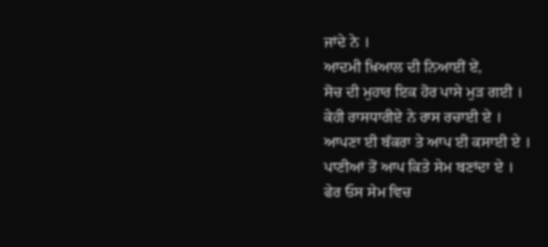ਜਾਂਦੇ ਨੇ ।
ਆਦਮੀ ਖ਼ਿਆਲ ਦੀ ਨਿਆਈਂ ਏਂ,
ਸੋਚ ਦੀ ਮੁਹਾਰ ਇਕ ਹੋਰ ਪਾਸੇ ਮੁੜ ਗਈ ।
ਕੇਹੀ ਰਾਸਧਾਰੀਏ ਨੇ ਰਾਸ ਰਚਾਈ ਏ ।
ਆਪਣਾ ਈ ਬੱਕਰਾ ਤੇ ਆਪ ਈ ਕਸਾਈ ਏ ।
ਪਾਣੀਆਂ ਤੋਂ ਆਪ ਕਿਤੇ ਸੇਮ ਬਣਾਂਦਾ ਏ ।
ਫੇਰ ਓਸ ਸੇਮ ਵਿਚ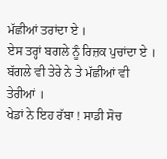ਮੱਛੀਆਂ ਤਰਾਂਦਾ ਏ ।
ਏਸ ਤਰ੍ਹਾਂ ਬਗਲੇ ਨੂੰ ਰਿਜ਼ਕ ਪੁਚਾਂਦਾ ਏ ।
ਬੱਗਲੇ ਵੀ ਤੇਰੇ ਨੇ ਤੇ ਮੱਛੀਆਂ ਵੀ ਤੇਰੀਆਂ ।
ਖੇਡਾਂ ਨੇ ਇਹ ਰੱਬਾ ! ਸਾਡੀ ਸੋਚ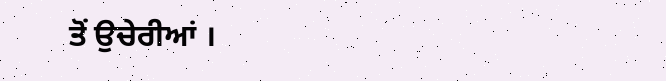ਤੋਂ ਉਚੇਰੀਆਂ ।